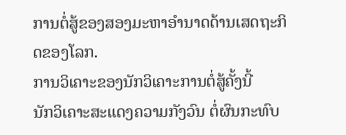ການຕໍ່ສູ້ຂອງສອງມະຫາອຳນາດດ້ານເສດຖະກິດຂອງໂລກ.
ການວິເຄາະຂອງນັກວິເຄາະການຕໍ່ສູ້ຄັ້ງນີ້
ນັກວິເຄາະສະແດງຄວາມກັງວົນ ຕໍ່ຜົນກະທົບ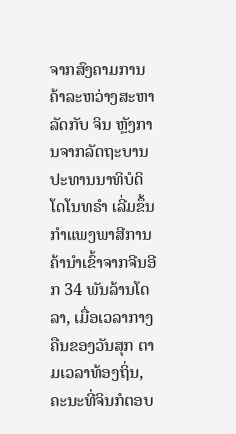ຈາກສົງຄາມການຄ້າລະຫວ່າງສະຫາລັດກັບ ຈິນ ຫຼັງການຈາກລັດຖະບານປະທານນາທິບໍດິ ໂດໂນທຣຳ ເລີ່ມຂຶ້ນກຳແພງພາສີການຄ້ານຳເຂົ້າຈາກຈີນອີກ 34 ພັນລ້ານໂດລາ, ເມື່ອເວລາກາງຄືນຂອງວັນສຸກ ຕາມເວລາທ້ອງຖິ່ນ, ຄະນະທີ່ຈິນກໍຕອບ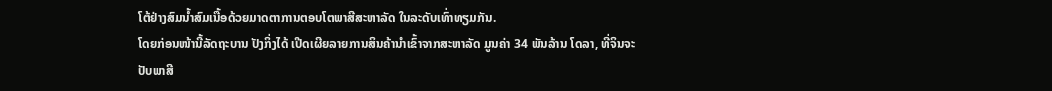ໂຕ້ຢ່າງສົມນ້ຳສົມເນື້ອດ້ວຍມາດຕາການຕອບໂຕພາສີສະຫາລັດ ໃນລະດັບເທົ່າທຽມກັນ.
ໂດຍກ່ອນໜ້ານີ້ລັດຖະບານ ປັງກິ່ງໄດ້ ເປີດເຜີຍລາຍການສິນຄ້ານຳເຂົ້າຈາກສະຫາລັດ ມູນຄ່າ 34 ພັນລ້ານ ໂດລາ, ທີ່ຈິນຈະປັບພາສີ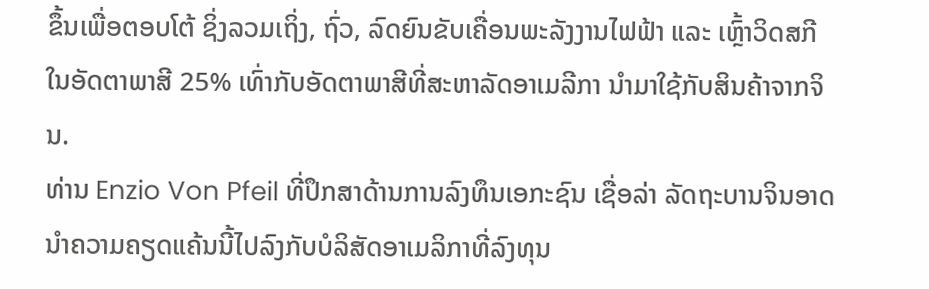ຂຶ້ນເພື່ອຕອບໂຕ້ ຊິ່ງລວມເຖິ່ງ, ຖົ່ວ, ລົດຍົນຂັບເຄື່ອນພະລັງງານໄຟຟ້າ ແລະ ເຫຼົ້າວິດສກີ ໃນອັດຕາພາສີ 25% ເທົ່າກັບອັດຕາພາສີທີ່ສະຫາລັດອາເມລີກາ ນໍາມາໃຊ້ກັບສິນຄ້າຈາກຈິນ.
ທ່ານ Enzio Von Pfeil ທີ່ປຶກສາດ້ານການລົງທຶນເອກະຊົນ ເຊື່ອລ່າ ລັດຖະບານຈິນອາດນຳຄວາມຄຽດແຄ້ນນີ້ໄປລົງກັບບໍລິສັດອາເມລິກາທີ່ລົງທຸນ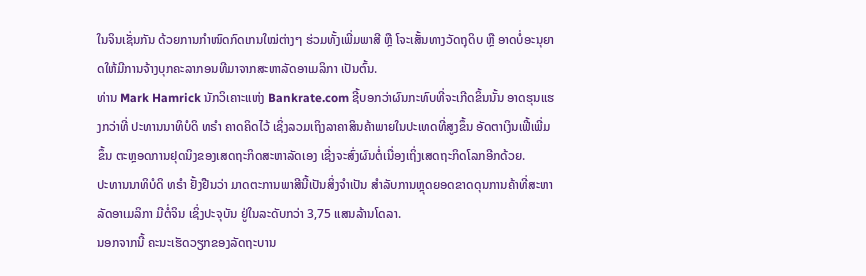ໃນຈິນເຊັ່ນກັນ ດ້ວຍການກຳໜົດກົດເກນໃໝ່ຕ່າງໆ ຮ່ວມທັ້ງເພີ່ມພາສີ ຫຼື ໂຈະເສັ້ນທາງວັດຖຸດິບ ຫຼື ອາດບໍ່ອະນຸຍາດໃຫ້ມີການຈ້າງບຸກຄະລາກອນທີມາຈາກສະຫາລັດອາເມລິກາ ເປັນຕົ້ນ.
ທ່ານ Mark Hamrick ນັກວິເຄາະແຫ່ງ Bankrate.com ຊີ້ບອກວ່າຜົນກະທົບທີ່ຈະເກີດຂິ້ນນັ້ນ ອາດຮຸນແຮງກວ່າທີ່ ປະທານນາທິບໍດິ ທຣຳ ຄາດຄິດໄວ້ ເຊິ່ງລວມເຖິງລາຄາສິນຄ້າພາຍໃນປະເທດທີ່ສູງຂຶ້ນ ອັດຕາເງິນເຟີ້ເພີ່ມຂຶ້ນ ຕະຫຼອດການຢຸດນິງຂອງເສດຖະກິດສະຫາລັດເອງ ເຊີ່ງຈະສົ່ງຜົນຕໍ່ເນື່ອງເຖິ່ງເສດຖະກິດໂລກອີກດ້ວຍ.
ປະທານນາທິບໍດິ ທຣຳ ຢັ້ງຢືນວ່າ ມາດຕະການພາສີນີ້ເປັນສິ່ງຈຳເປັນ ສຳລັບການຫຼຸດຍອດຂາດດຸນການຄ້າທີ່ສະຫາລັດອາເມລິກາ ມີຕໍ່ຈິນ ເຊິ່ງປະຈຸບັນ ຢູ່ໃນລະດັບກວ່າ 3,75 ແສນລ້ານໂດລາ.
ນອກຈາກນີ້ ຄະນະເຮັດວຽກຂອງລັດຖະບານ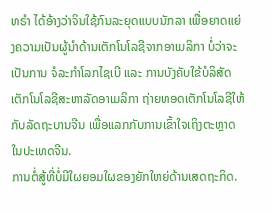ທຣຳ ໄດ້ອ້າງວ່າຈິນໃຊ້ກົນລະຍຸດແບບນັກລາ ເພື່ອຍາດແຍ່ງຄວາມເປັນຜູ້ນຳດ້ານເຕັກໂນໂລຊີຈາກອາເມລິກາ ບໍ່ວ່າຈະເປັນການ ຈໍລະກຳໂລກໄຊເບີ ແລະ ການບັງຄັບໃຂ້ບໍລິສັດເຕັກໂນໂລຊີສະຫາລັດອາເມລິກາ ຖ່າຍທອດເຕັກໂນໂລຊີໃຫ້ກັບລັດຖະບານຈີນ ເພື່ອແລກກັບການເຂົ້າໃຈເຖິງຕະຫຼາດໃນປະເທດຈີນ.
ການຕໍ່ສູ້ທີ່ບໍ່ມີໃຜຍອມໃຜຂອງຍັກໃຫຍ່ດ້ານເສດຖະກິດ.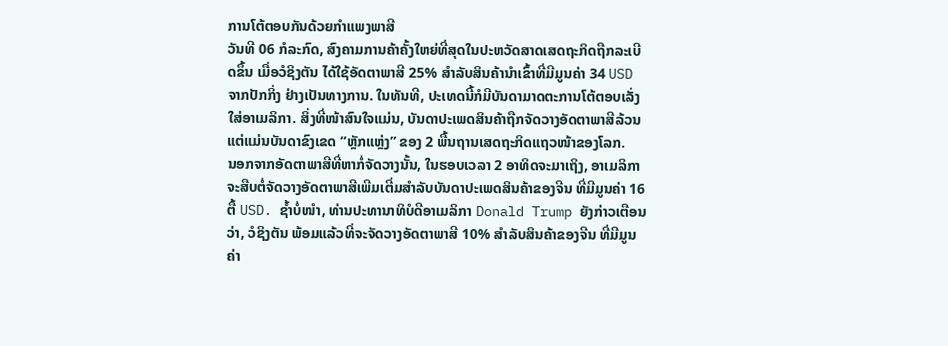ການໂຕ້ຕອບກັນດ້ວຍກຳແພງພາສີ
ວັນທີ 06 ກໍລະກົດ, ສົງຄາມການຄ້າຄັ້ງໃຫຍ່ທີ່ສຸດໃນປະຫວັດສາດເສດຖະກິດຖືກລະເບີດຂຶ້ນ ເມື່ອວໍຊິງຕັນ ໄດ້ໃຊ້ອັດຕາພາສີ 25% ສຳລັບສິນຄ້ານຳເຂົ້າທີ່ມີມູນຄ່າ 34 USD ຈາກປັກກິ່ງ ຢ່າງເປັນທາງການ. ໃນທັນທີ, ປະເທດນີ້ກໍມີບັນດາມາດຕະການໂຕ້ຕອບເລັ່ງໃສ່ອາເມລິກາ. ສິ່ງທີ່ໜ້າສົນໃຈແມ່ນ, ບັນດາປະເພດສິນຄ້າຖືກຈັດວາງອັດຕາພາສີລ້ວນແຕ່ແມ່ນບັນດາຂົງເຂດ “ຫຼັກແຫຼ່ງ” ຂອງ 2 ພື້ນຖານເສດຖະກິດແຖວໜ້າຂອງໂລກ.
ນອກຈາກອັດຕາພາສີທີ່ຫາກໍ່ຈັດວາງນັ້ນ, ໃນຮອບເວລາ 2 ອາທິດຈະມາເຖິງ, ອາເມລິກາ ຈະສືບຕໍ່ຈັດວາງອັດຕາພາສີເພີມເຕີ່ມສຳລັບບັນດາປະເພດສິນຄ້າຂອງຈີນ ທີ່ມີມູນຄ່າ 16 ຕື້ USD. ຊ້ຳບໍ່ໜຳ, ທ່ານປະທານາທິບໍດີອາເມລິກາ Donald Trump ຍັງກ່າວເຕືອນວ່າ, ວໍຊິງຕັນ ພ້ອມແລ້ວທີ່ຈະຈັດວາງອັດຕາພາສີ 10% ສຳລັບສິນຄ້າຂອງຈີນ ທີ່ມີມູນຄ່າ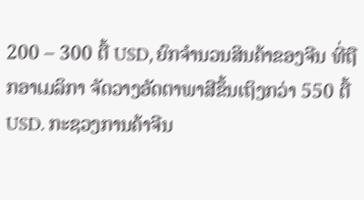200 – 300 ຕື້ USD, ຍົກຈຳນວນສິນຄ້າຂອງຈີນ ທີ່ຖືກອາເມລິກາ ຈັດວາງອັດຕາພາສີຂຶ້ນເຖິງກວ່າ 550 ຕື້ USD. ກະຊວງການຄ້າຈີນ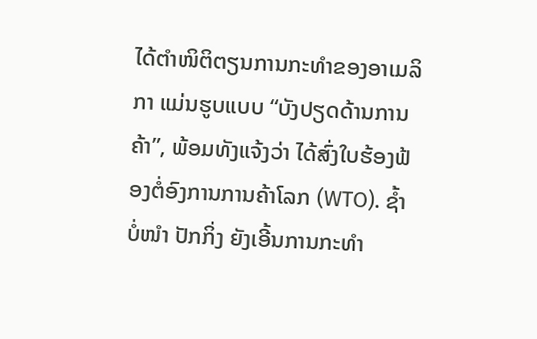ໄດ້ຕຳໜິຕິຕຽນການກະທຳຂອງອາເມລິກາ ແມ່ນຮູບແບບ “ບັງປຽດດ້ານການຄ້າ”, ພ້ອມທັງແຈ້ງວ່າ ໄດ້ສົ່ງໃບຮ້ອງຟ້ອງຕໍ່ອົງການການຄ້າໂລກ (WTO). ຊ້ຳບໍ່ໜຳ ປັກກິ່ງ ຍັງເອີ້ນການກະທຳ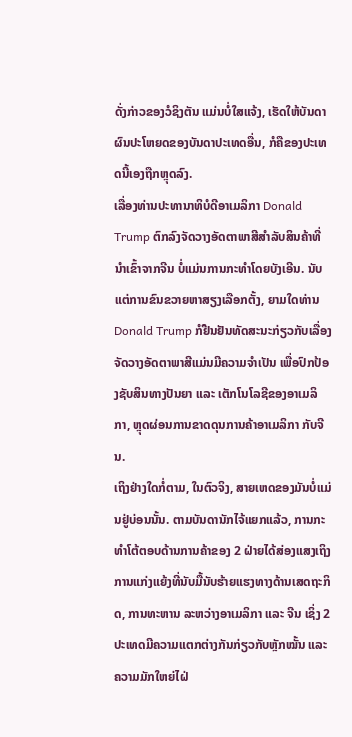ດັ່ງກ່າວຂອງວໍຊິງຕັນ ແມ່ນບໍ່ໃສແຈ້ງ, ເຮັດໃຫ້ບັນດາຜົນປະໂຫຍດຂອງບັນດາປະເທດອື່ນ, ກໍຄືຂອງປະເທດນີ້ເອງຖືກຫຼຸດລົງ.
ເລື່ອງທ່ານປະທານາທິບໍດີອາເມລິກາ Donald Trump ຕົກລົງຈັດວາງອັດຕາພາສີສຳລັບສິນຄ້າທີ່ນຳເຂົ້າຈາກຈີນ ບໍ່ແມ່ນການກະທຳໂດຍບັງເອີນ. ນັບແຕ່ການຂົນຂວາຍຫາສຽງເລືອກຕັ້ງ, ຍາມໃດທ່ານ Donald Trump ກໍຢືນຢັນທັດສະນະກ່ຽວກັບເລື່ອງຈັດວາງອັດຕາພາສີແມ່ນມີຄວາມຈຳເປັນ ເພື່ອປົກປ້ອງຊັບສິນທາງປັນຍາ ແລະ ເຕັກໂນໂລຊີຂອງອາເມລິກາ, ຫຼຸດຜ່ອນການຂາດດຸນການຄ້າອາເມລິກາ ກັບຈີນ.
ເຖິງຢ່າງໃດກໍ່ຕາມ, ໃນຕົວຈິງ, ສາຍເຫດຂອງມັນບໍ່ແມ່ນຢູ່ບ່ອນນັ້ນ. ຕາມບັນດານັກໄຈ້ແຍກແລ້ວ, ການກະທຳໂຕ້ຕອບດ້ານການຄ້າຂອງ 2 ຝ່າຍໄດ້ສ່ອງແສງເຖິງການແກ່ງແຍ້ງທີ່ນັບມື້ນັບຮ້າຍແຮງທາງດ້ານເສດຖະກິດ, ການທະຫານ ລະຫວ່າງອາເມລິກາ ແລະ ຈີນ ເຊິ່ງ 2 ປະເທດມີຄວາມແຕກຕ່າງກັນກ່ຽວກັບຫຼັກໝັ້ນ ແລະ ຄວາມມັກໃຫຍ່ໄຝ່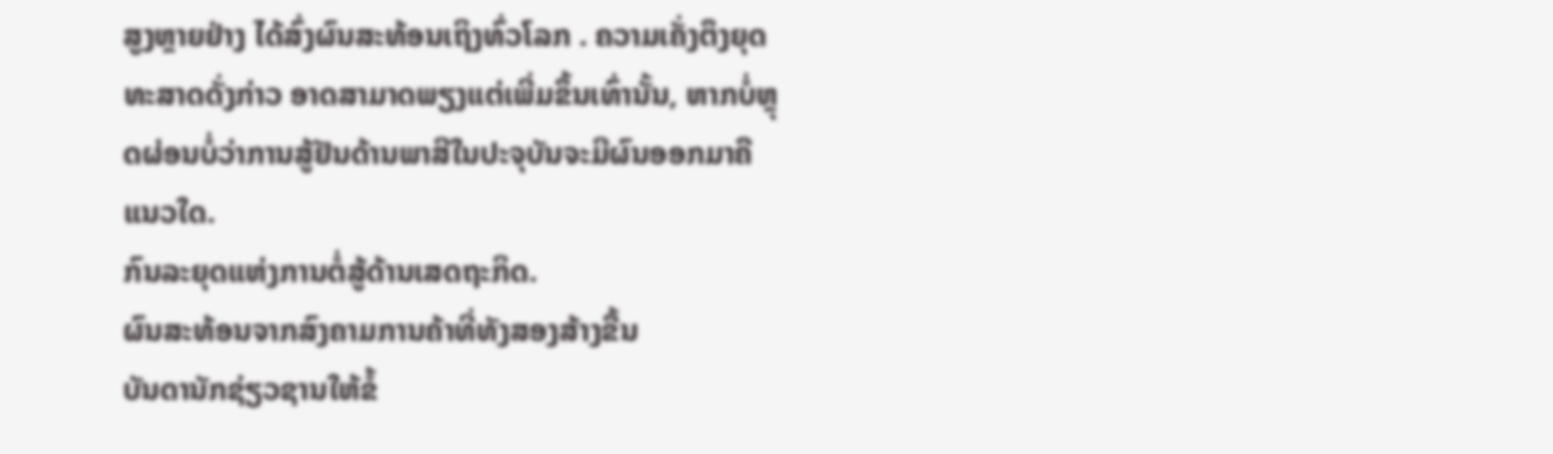ສູງຫຼາຍຢ່າງ ໄດ້ສົ່ງຜົນສະທ້ອນເຖິງທົ່ວໂລກ . ຄວາມເຄັ່ງຕຶງຍຸດທະສາດດັ່ງກ່າວ ອາດສາມາດພຽງແຕ່ເພີ່ມຂຶ້ນເທົ່ານັ້ນ, ຫາກບໍ່ຫຼຸດຜ່ອນບໍ່ວ່າການສູ້ຢັນດ້ານພາສີໃນປະຈຸບັນຈະມີຜົນອອກມາຄືແນວໃດ.
ກົນລະຍຸດແຫ່ງການຕໍ່ສູ້ດ້ານເສດຖະກິດ.
ຜົນສະທ້ອນຈາກສົງຄາມການຄ້າທີ່ທັງສອງສ້າງຂື້ນ
ບັນດານັກຊ່ຽວຊານໃຫ້ຂໍ້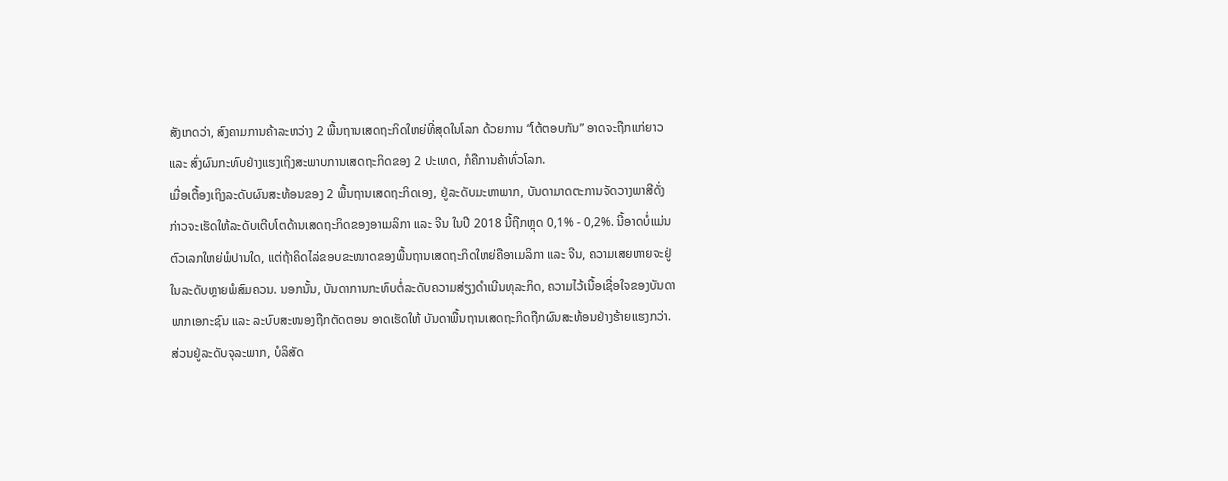ສັງເກດວ່າ, ສົງຄາມການຄ້າລະຫວ່າງ 2 ພື້ນຖານເສດຖະກິດໃຫຍ່ທີ່ສຸດໃນໂລກ ດ້ວຍການ “ໂຕ້ຕອບກັນ” ອາດຈະຖືກແກ່ຍາວ ແລະ ສົ່ງຜົນກະທົບຢ່າງແຮງເຖິງສະພາບການເສດຖະກິດຂອງ 2 ປະເທດ, ກໍຄືການຄ້າທົ່ວໂລກ.
ເມື່ອເຕື້ອງເຖິງລະດັບຜົນສະທ້ອນຂອງ 2 ພື້ນຖານເສດຖະກິດເອງ, ຢູ່ລະດັບມະຫາພາກ, ບັນດາມາດຕະການຈັດວາງພາສີດັ່ງກ່າວຈະເຮັດໃຫ້ລະດັບເຕີບໂຕດ້ານເສດຖະກິດຂອງອາເມລິກາ ແລະ ຈີນ ໃນປີ 2018 ນີ້ຖືກຫຼຸດ 0,1% - 0,2%. ນີ້ອາດບໍ່ແມ່ນຕົວເລກໃຫຍ່ພໍປານໃດ, ແຕ່ຖ້າຄິດໄລ່ຂອບຂະໜາດຂອງພື້ນຖານເສດຖະກິດໃຫຍ່ຄືອາເມລິກາ ແລະ ຈີນ, ຄວາມເສຍຫາຍຈະຢູ່ໃນລະດັບຫຼາຍພໍສົມຄວນ. ນອກນັ້ນ, ບັນດາການກະທົບຕໍ່ລະດັບຄວາມສ່ຽງດຳເນີນທຸລະກິດ, ຄວາມໄວ້ເນື້ອເຊື່ອໃຈຂອງບັນດາພາກເອກະຊົນ ແລະ ລະບົບສະໜອງຖືກຕັດຕອນ ອາດເຮັດໃຫ້ ບັນດາພື້ນຖານເສດຖະກິດຖືກຜົນສະທ້ອນຢ່າງຮ້າຍແຮງກວ່າ. ສ່ວນຢູ່ລະດັບຈຸລະພາກ, ບໍລິສັດ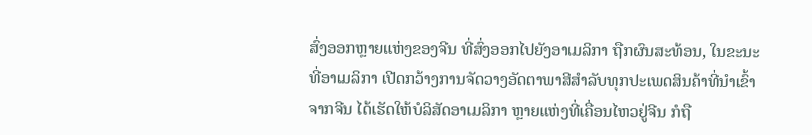ສົ່ງອອກຫຼາຍແຫ່ງຂອງຈີນ ທີ່ສົ່ງອອກໄປຍັງອາເມລິກາ ຖືກຜົນສະທ້ອນ, ໃນຂະນະທີ່ອາເມລິກາ ເປີດກວ້າງການຈັດວາງອັດຕາພາສີສຳລັບທຸກປະເພດສິນຄ້າທີ່ນຳເຂົ້າຈາກຈີນ ໄດ້ເຮັດໃຫ້ບໍລິສັດອາເມລິກາ ຫຼາຍແຫ່ງທີ່ເຄື່ອນໄຫວຢູ່ຈີນ ກໍຖື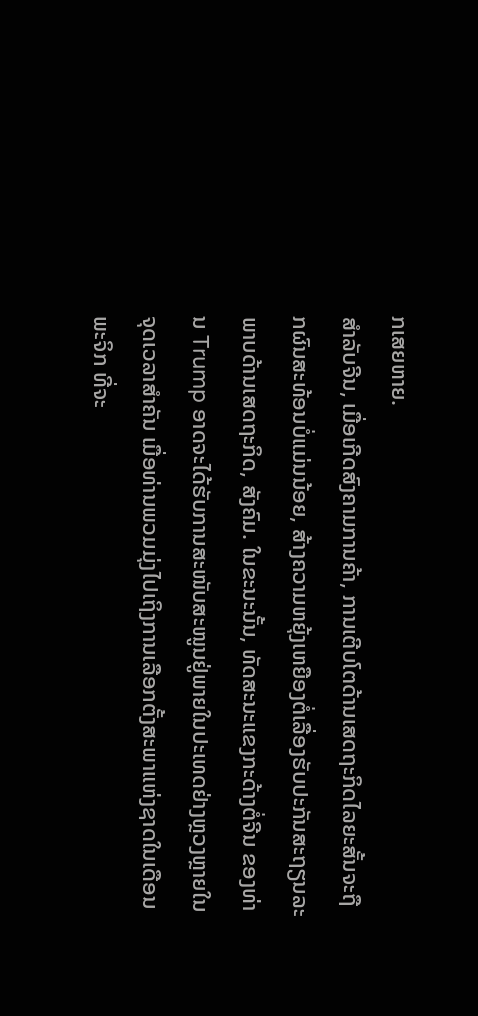ກເສຍຫາຍ.
ສຳລັບຈີນ, ເມື່ອເກີດສົງຄາມການຄ້າ, ການເຕີບໂຕດ້ານເສດຖະກິດໄລຍະສັ້ນຈະຖືກຜົນສະທ້ອນບໍ່ແມ່ນນ້ອຍ, ສ້າງຄວາມຫຍຸ້ງເຫຍືອງຕໍ່ເລື່ອງຮັບປະກັນສະຖຽນລະພາບດ້ານເສດຖະກິດ, ສັງຄົມ. ໃນຂະນະນັ້ນ, ທັດສະນະແຂງກະດ້າງຕໍ່ຈີນ ຂອງທ່ານ Trump ອາດຈະໄດ້ຮັບການສະໜັບສະໜູນຢູ່ພາຍໃນປະເທດຢ່າງຫຼວງຫຼາຍໃນຈຸດເວລາສຳຄັນ ເມື່ອທ່ານພວມມຸ່ງໄປເຖິງການເລືອກຕັ້ງສະພາແຫ່ງຊາດໃນເດືອນ ພະຈິກ ທີ່ຈະ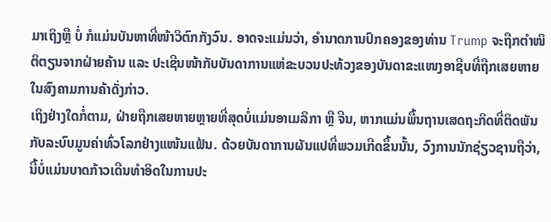ມາເຖິງຫຼື ບໍ່ ກໍແມ່ນບັນຫາທີ່ໜ້າວິຕົກກັງວົນ. ອາດຈະແມ່ນວ່າ, ອຳນາດການປົກຄອງຂອງທ່ານ Trump ຈະຖືກຕຳໜິຕິຕຽນຈາກຝ່າຍຄ້ານ ແລະ ປະເຊີນໜ້າກັບບັນດາການແຫ່ຂະບວນປະທ້ວງຂອງບັນດາຂະແໜງອາຊີບທີ່ຖືກເສຍຫາຍໃນສົງຄາມການຄ້າດັ່ງກ່າວ.
ເຖິງຢ່າງໃດກໍ່ຕາມ, ຝ່າຍຖືກເສຍຫາຍຫຼາຍທີ່ສຸດບໍ່ແມ່ນອາເມລິກາ ຫຼື ຈີນ, ຫາກແມ່ນພື້ນຖານເສດຖະກິດທີ່ຕິດພັນກັບລະບົບມູນຄ່າທົ່ວໂລກຢ່າງແໜ້ນແຟ້ນ. ດ້ວຍບັນດາການຜັນແປທີ່ພວມເກີດຂຶ້ນນັ້ນ, ວົງການນັກຊ່ຽວຊານຖືວ່າ, ນີ້ບໍ່ແມ່ນບາດກ້າວເດີນທຳອິດໃນການປະ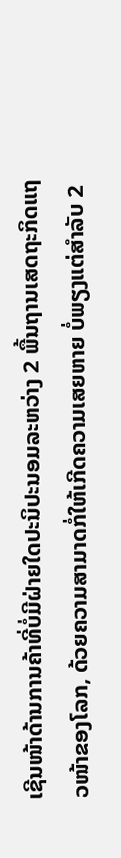ເຊີນໜ້າດ້ານການຄ້າທີ່ບໍ່ມີຝ່າຍໃດປະນິປະນອມລະຫວ່າງ 2 ພື້ນຖານເສດຖະກິດແຖວໜ້າຂອງໂລກ, ດ້ວຍຄວາມສາມາດກໍ່ໃຫ້ເກີດຄວາມເສຍຫາຍ ບໍ່ພຽງແຕ່ສຳລັບ 2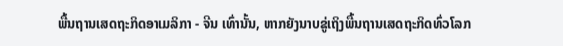ພື້ນຖານເສດຖະກິດອາເມລິກາ - ຈີນ ເທົ່ານັ້ນ, ຫາກຍັງນາບຂູ່ເຖິງພື້ນຖານເສດຖະກິດທົ່ວໂລກ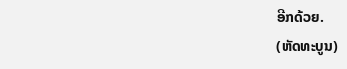ອີກດ້ວຍ.
(ຫັດທະບູນ)